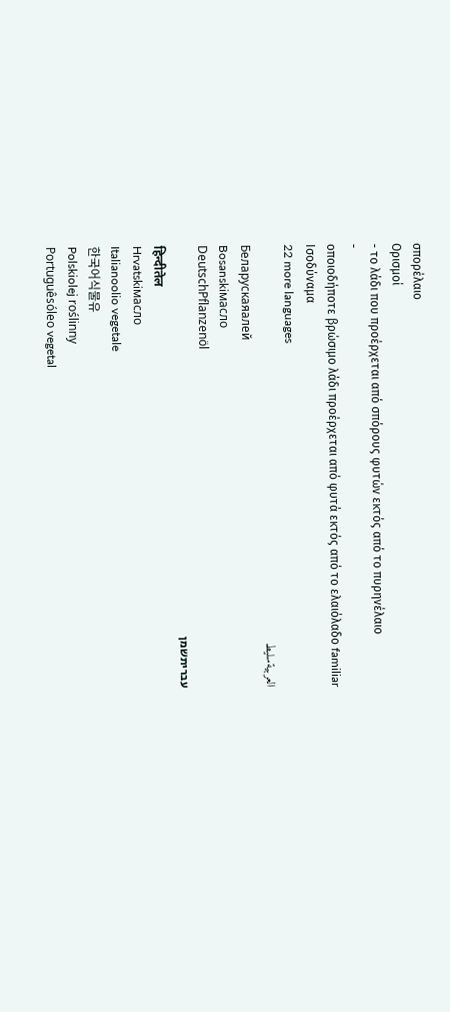σπορέλαιο
Ορισμοί
- το λάδι που προέρχεται από σπόρους φυτών εκτός από το πυρηνέλαιο
-
οποιοδήποτε βρώσιμο λάδι προέρχεται από φυτά εκτός από το ελαιόλαδο familiar
Ισοδύναμα
22 more languages
العربيةسليط
Беларускаяалей
Bosanskiмасло
DeutschPflanzenöl
עבריתשמן
हिन्दीतेल
Hrvatskiмасло
Italianoolio vegetale
한국어식물유
Polskiolej roślinny
Portuguêsóleo vegetal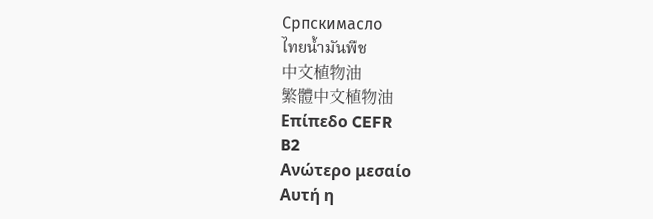Српскимасло
ไทยน้ำมันพืช
中文植物油
繁體中文植物油
Επίπεδο CEFR
B2
Ανώτερο μεσαίο
Αυτή η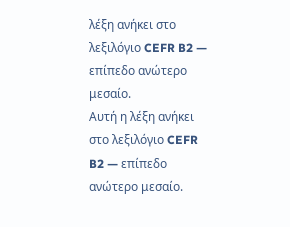λέξη ανήκει στο λεξιλόγιο CEFR B2 — επίπεδο ανώτερο μεσαίο.
Αυτή η λέξη ανήκει στο λεξιλόγιο CEFR B2 — επίπεδο ανώτερο μεσαίο.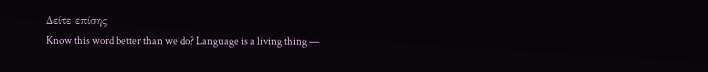Δείτε επίσης
Know this word better than we do? Language is a living thing —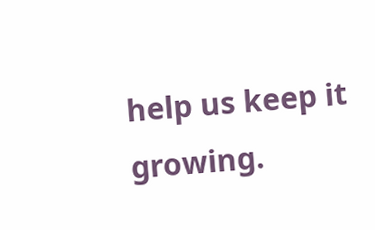help us keep it growing.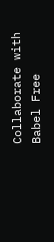Collaborate with Babel Free